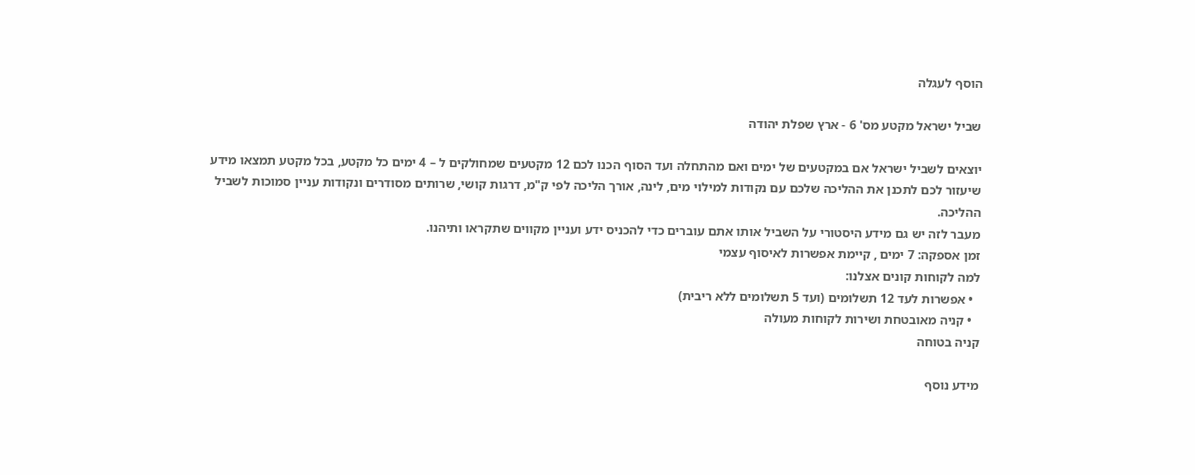הוסף לעגלה

שביל ישראל מקטע מס' 6 - ארץ שפלת יהודה

יוצאים לשביל ישראל אם במקטעים של ימים ואם מהתחלה ועד הסוף הכנו לכם 12 מקטעים שמחולקים ל – 4 ימים כל מקטע, בכל מקטע תמצאו מידע שיעזור לכם לתכנן את ההליכה שלכם עם נקודות למילוי מים, לינה, אורך הליכה לפי ק"מ, דרגות קושי, שרותים מסודרים ונקודות עניין סמוכות לשביל ההליכה.
מעבר לזה יש גם מידע היסטורי על השביל אותו אתם עוברים כדי להכניס ידע ועניין מקווים שתקראו ותיהנו.
זמן אספקה: 7 ימים , קיימת אפשרות לאיסוף עצמי
למה לקוחות קונים אצלנו:
  • אפשרות לעד 12 תשלומים (ועד 5 תשלומים ללא ריבית)
  • קניה מאובטחת ושירות לקוחות מעולה
קניה בטוחה

מידע נוסף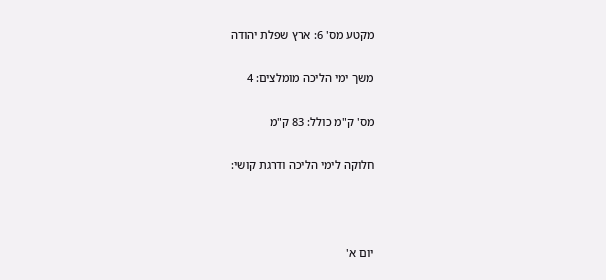מקטע מס' 6: ארץ שפלת יהודה

משך ימי הליכה מומלצים: 4

מס' ק"מ כולל: 83 ק"מ

חלוקה לימי הליכה ודרגת קושי:



יום א'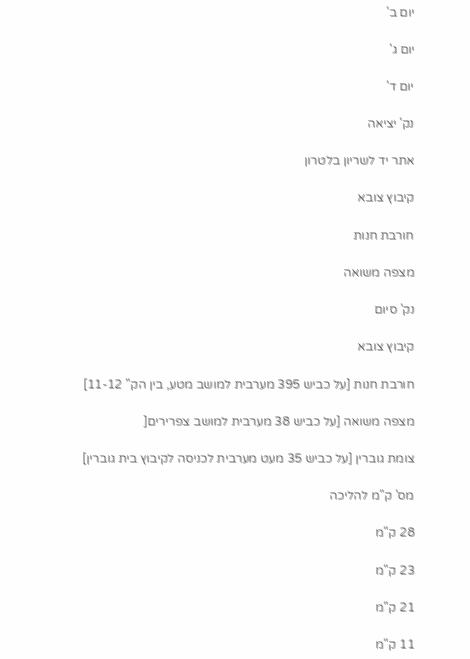יום ב'

יום ג'

יום ד'

נק' יציאה

אתר יד לשריון בלטרון

קיבוץ צובא

חורבת חנות

מצפה משואה

נק' סיום

קיבוץ צובא

חורבת חנות [על כביש 395 מערבית למושב מטע, בין הק" 11-12]

מצפה משואה [על כביש 38 מערבית למושב צפרירים[

צומת גוברין [על כביש 35 מעט מערבית לכניסה לקיבוץ בית גוברין]

מס' ק"מ להליכה

28 ק"מ

23 ק"מ

21 ק"מ

11 ק"מ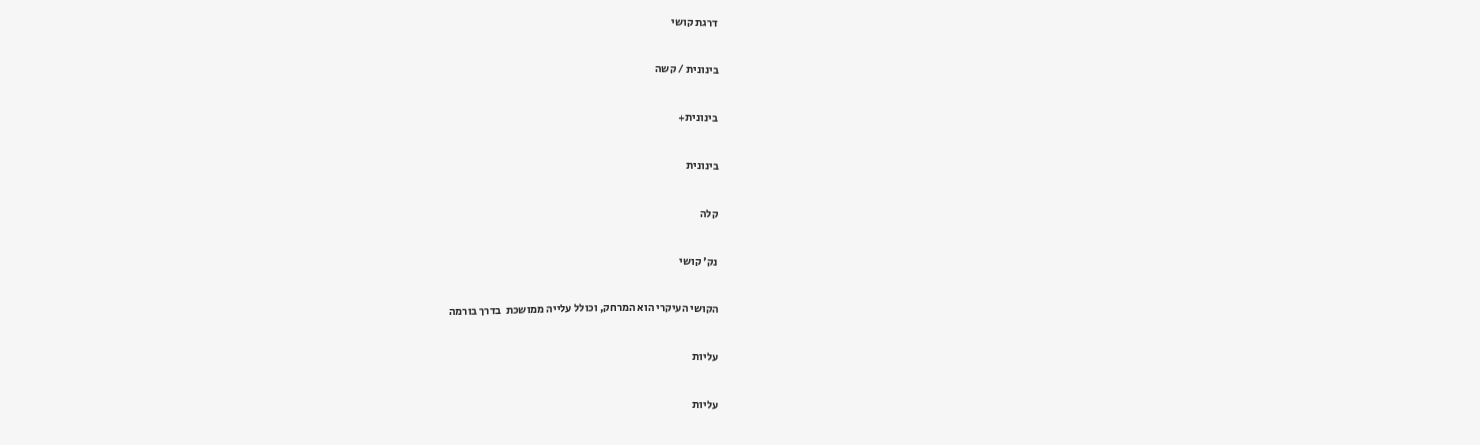דרגת קושי

בינונית / קשה

בינונית+

בינונית

קלה

נק' קושי

הקושי העיקרי הוא המרחק, וכולל עלייה ממושכת  בדרך בורמה

עליות

עליות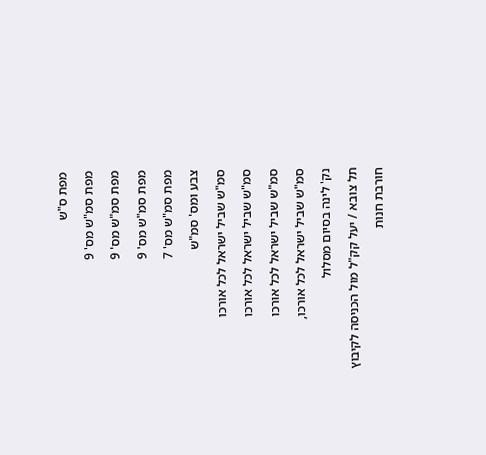מפת ס"ש

מפת סמ"ש מס' 9

מפת סמ"ש מס' 9

מפת סמ"ש מס' 9

מפת סמ"ש מס' 7

צבע ומס' סמ"ש

סמ"ש שביל ישראל לכל אורכו

סמ"ש שביל ישראל לכל אורכו

סמ"ש שביל ישראל לכל אורכו

סמ"ש שביל ישראל לכל אורכו,

נק' לינה בסיום מסלול

תל צובא / יעל קק"ל מול הכניסה לקיבוץ

חורבת חנות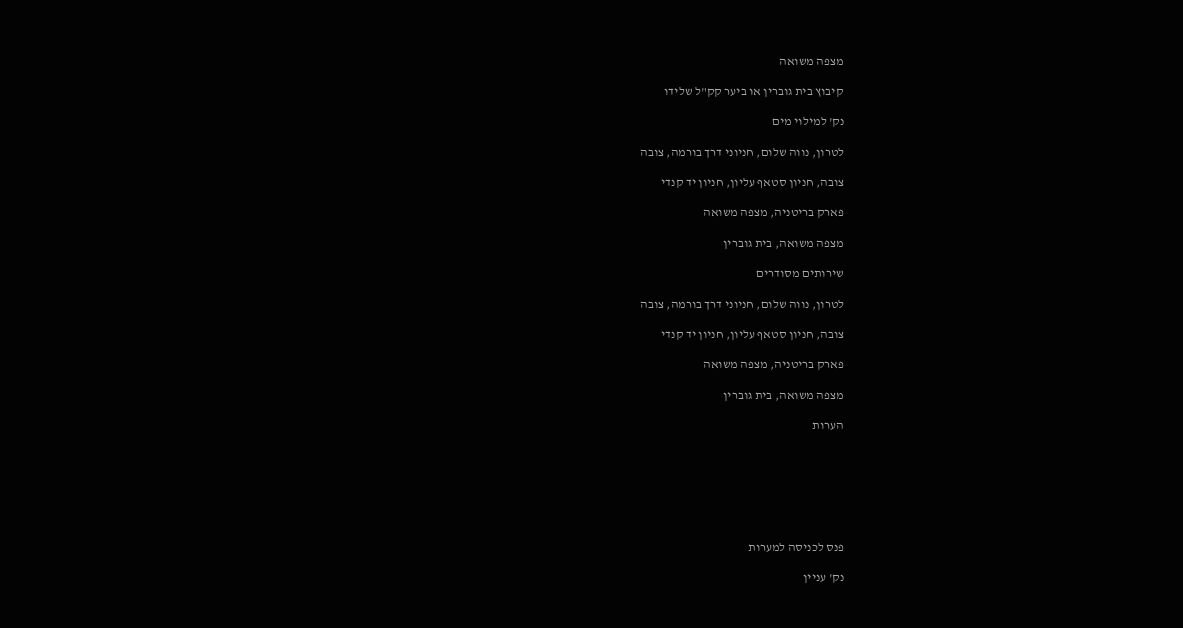מצפה משואה

קיבוץ בית גוברין או ביער קק"ל שלידו

נק' למילוי מים

לטרון, נווה שלום, חניוני דרך בורמה, צובה

צובה, חניון סטאף עליון, חניון יד קנדי

פארק בריטניה, מצפה משואה

מצפה משואה, בית גוברין

שירותים מסודרים

לטרון, נווה שלום, חניוני דרך בורמה, צובה

צובה, חניון סטאף עליון, חניון יד קנדי

פארק בריטניה, מצפה משואה

מצפה משואה, בית גוברין

הערות







פנס לכניסה למערות

נק' עניין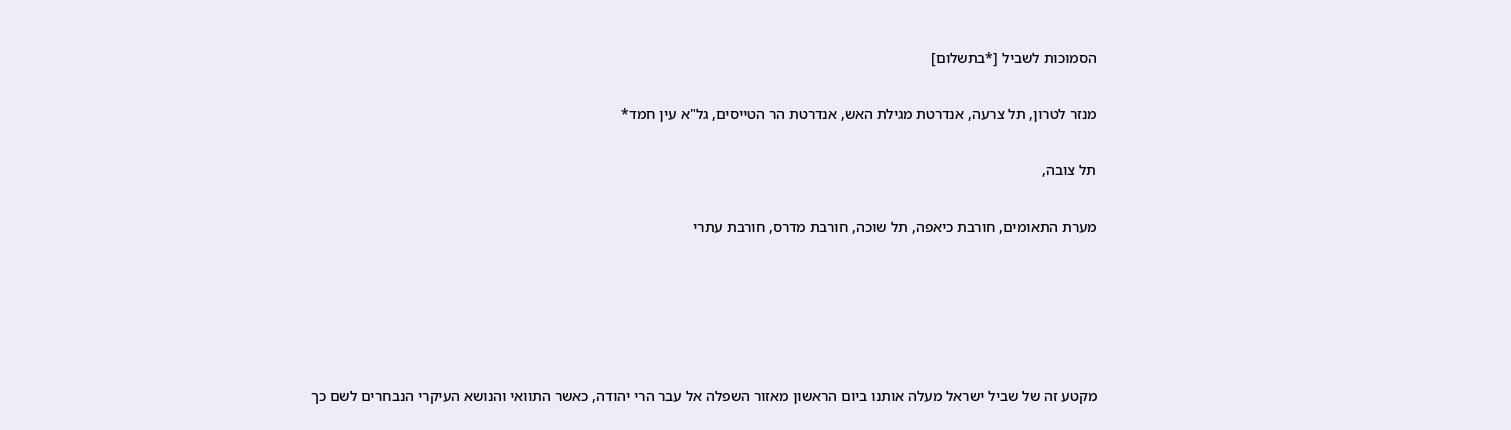הסמוכות לשביל [*בתשלום]

מנזר לטרון, תל צרעה, אנדרטת מגילת האש, אנדרטת הר הטייסים, גל"א עין חמד*

תל צובה,

מערת התאומים, חורבת כיאפה, תל שוכה, חורבת מדרס, חורבת עתרי





מקטע זה של שביל ישראל מעלה אותנו ביום הראשון מאזור השפלה אל עבר הרי יהודה, כאשר התוואי והנושא העיקרי הנבחרים לשם כך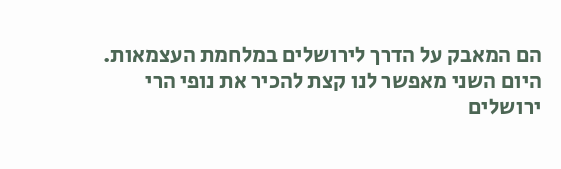הם המאבק על הדרך לירושלים במלחמת העצמאות. היום השני מאפשר לנו קצת להכיר את נופי הרי ירושלים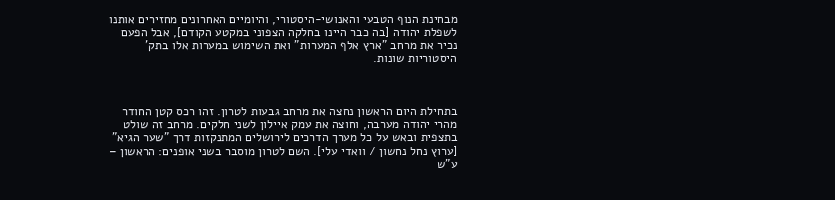מבחינת הנוף הטבעי והאנושי-היסטורי, והיומיים האחרונים מחזירים אותנו לשפלת יהודה [בה כבר היינו בחלקה הצפוני במקטע הקודם], אבל הפעם נכיר את מרחב "ארץ אלף המערות" ואת השימוש במערות אלו בתק' היסטוריות שונות.



בתחילת היום הראשון נחצה את מרחב גבעות לטרון. זהו רכס קטן החודר מהרי יהודה מערבה, וחוצה את עמק איילון לשני חלקים. מרחב זה שולט בתצפית ובאש על כל מערך הדרכים לירושלים המתנקזות דרך "שער הגיא" [ערוץ נחל נחשון / וואדי עלי]. השם לטרון מוסבר בשני אופנים: הראשון – ע"ש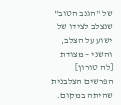של "הגנב הטוב" שנצלב לצידו של ישוע על הצלב, והשני – מצודת [לה טורון] הפרשים הצלבנית שהיתה במקום.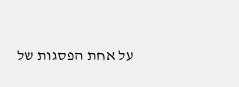על אחת הפסגות של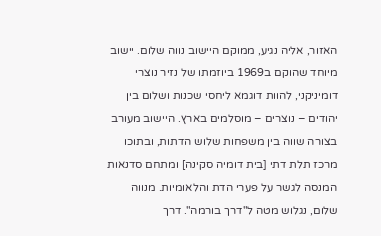האזור, אליה נגיע, ממוקם היישוב נווה שלום. יישוב מיוחד שהוקם ב1969 ביוזמתו של נזיר נוצרי דומיניקני, להוות דוגמא ליחסי שכנות ושלום בין יהודים – נוצרים – מוסלמים בארץ. היישוב מעורב בצורה שווה בין משפחות שלוש הדתות, ובתוכו מרכז תלת דתי [בית דומיה סקינה] ומתחם סדנאות המנסה לגשר על פערי הדת והלאומיות. מנווה שלום, נגלוש מטה ל"דרך בורמה". דרך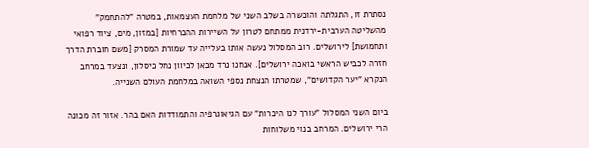נסתרת זו, התגלתה והוכשרה בשלב השני של מלחמת העצמאות, במטרה "להתחמק" מהשליטה הערבית-ירדנית ממתחם לטרון על השיירות ההכרחיות [במזון, מים, ציוד רפואי ותחמושת] לירושלים. רוב המסלול נעשה אותו בעלייה עד שמורת המסרק [משם חוברת הדרך חזרה לכביש הראשי בואכה ירושלים]. אנחנו נרד מכאן לכיוון נחל כיסלון, ונצעד במרחב הנקרא "יער הקדושים", שמטרתו הנצחת נספי השואה במלחמת העולם השנייה.

ביום השני המסלול "עורך לנו היכרות" עם הגיאוגרפיה והתמודדות האם בהר. אזור זה מכונה הרי ירושלים. המרחב בנוי משלוחות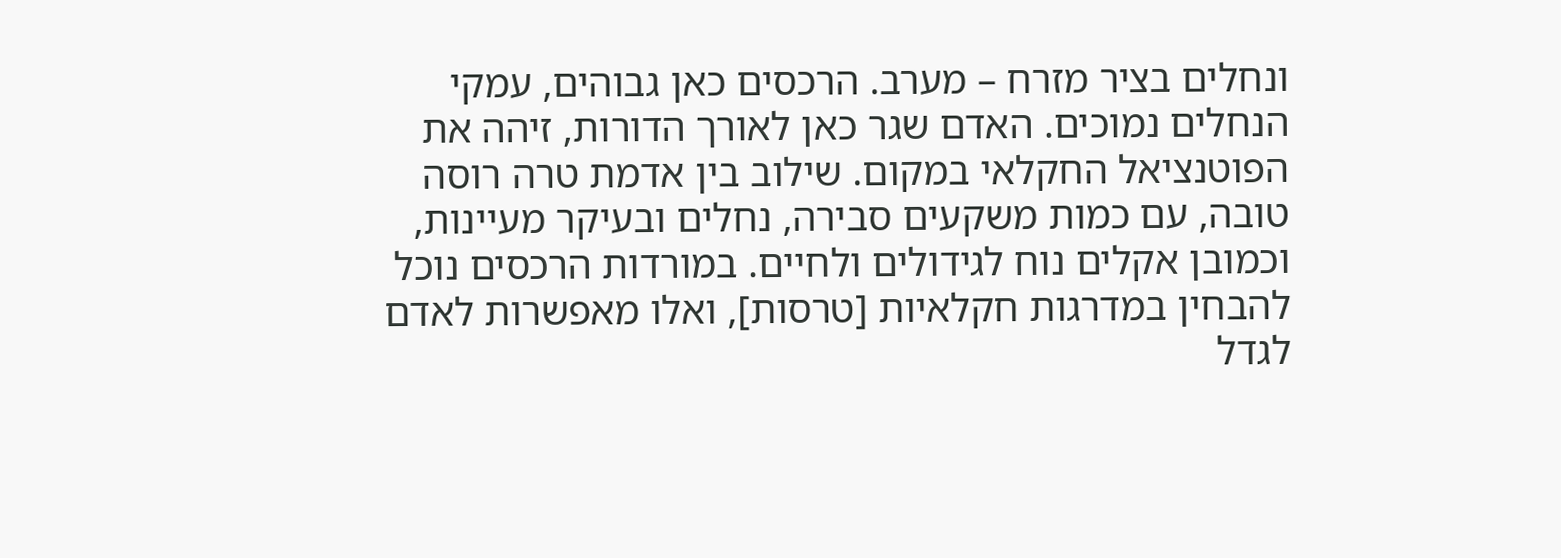ונחלים בציר מזרח – מערב. הרכסים כאן גבוהים, עמקי הנחלים נמוכים. האדם שגר כאן לאורך הדורות, זיהה את הפוטנציאל החקלאי במקום. שילוב בין אדמת טרה רוסה טובה, עם כמות משקעים סבירה, נחלים ובעיקר מעיינות, וכמובן אקלים נוח לגידולים ולחיים. במורדות הרכסים נוכל להבחין במדרגות חקלאיות [טרסות], ואלו מאפשרות לאדם לגדל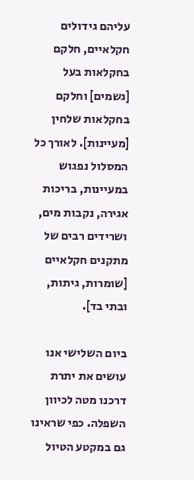עליהם גידולים חקלאיים, חלקם בחקלאות בעל [גשמים] וחלקם בחקלאות שלחין [מעיינות]. לאורך כל המסלול נפגוש במעיינות, בריכות אגירה, נקבות מים, ושרידים רבים של מתקנים חקלאיים [שומרות, גיתות, ובתי בד].

ביום השלישי אנו עושים את יתרת דרכנו מטה לכיוון השפלה. כפי שראינו גם במקטע הטיול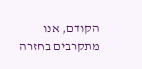הקודם, אנו מתקרבים בחזרה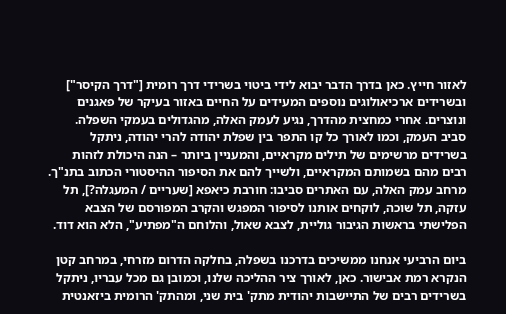לאזור חייץ. כאן בדרך הדבר יבוא לידי ביטוי בשרידי דרך רומית ["דרך הקיסר"] ובשרידים ארכיאולוגים נוספים המעידים על החיים באזור בעיקר של פאגנים ונוצרים. אחרי כמחצית מהדרך, נגיע לעמק האלה, מהגדולים בעמקי השפלה. סביב העמק, וכמו לאורך כל קו התפר בין שפלת יהודה להרי יהודה, ניתקל בשרידים מרשימים של תילים מקראיים, והמעניין ביותר – הנה היכולת לזהות רבים מהם בשמותם המקראיים, ולשייך להם את הסיפור ההיסטורי הכתוב בתנ"ך. מרחב עמק האלה, עם האתרים סביבו: חורבת כיאפא [שעריים / המעגלה?], תל עזקה, תל שוכה, לוקחים אותנו לסיפור המפגש והקרב המפורסם של הצבא הפלישתי בראשות הגיבור גוליית, לצבא שאול, והלוחם ה"מפתיע", הלא הוא דוד.

ביום הרביעי אנחנו ממשיכים בדרכנו בשפלה, בחלקה הדרום מזרחי, במרחב קטן הנקרא רמת אבישור. כאן, לאורך ציר ההליכה שלנו, וכמובן גם מכל עבריו, ניתקל בשרידים רבים של התיישבות יהודית מתק' בית שני, ומהתק' הרומית ביזאנטית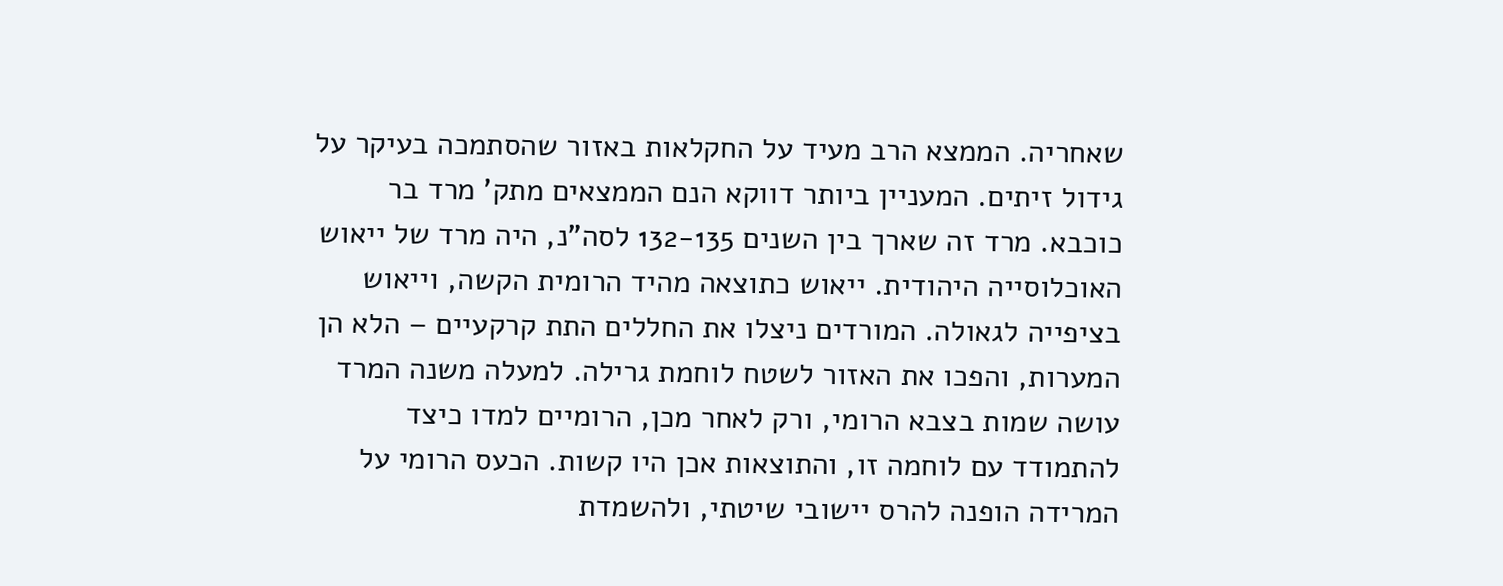שאחריה. הממצא הרב מעיד על החקלאות באזור שהסתמכה בעיקר על גידול זיתים. המעניין ביותר דווקא הנם הממצאים מתק' מרד בר כוכבא. מרד זה שארך בין השנים 132-135 לסה"נ, היה מרד של ייאוש האוכלוסייה היהודית. ייאוש כתוצאה מהיד הרומית הקשה, וייאוש בציפייה לגאולה. המורדים ניצלו את החללים התת קרקעיים – הלא הן המערות, והפכו את האזור לשטח לוחמת גרילה. למעלה משנה המרד עושה שמות בצבא הרומי, ורק לאחר מכן, הרומיים למדו כיצד להתמודד עם לוחמה זו, והתוצאות אכן היו קשות. הכעס הרומי על המרידה הופנה להרס יישובי שיטתי, ולהשמדת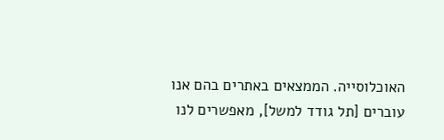האוכלוסייה. הממצאים באתרים בהם אנו עוברים [תל גודד למשל], מאפשרים לנו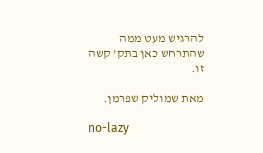להרגיש מעט ממה שהתרחש כאן בתק' קשה זו.

מאת שמוליק שפרמן.

no-lazy